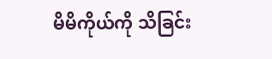မိမိကိုယ်ကို သိခြင်း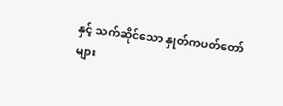နှင့် သက်ဆိုင်သော နှုတ်ကပတ်တော်များ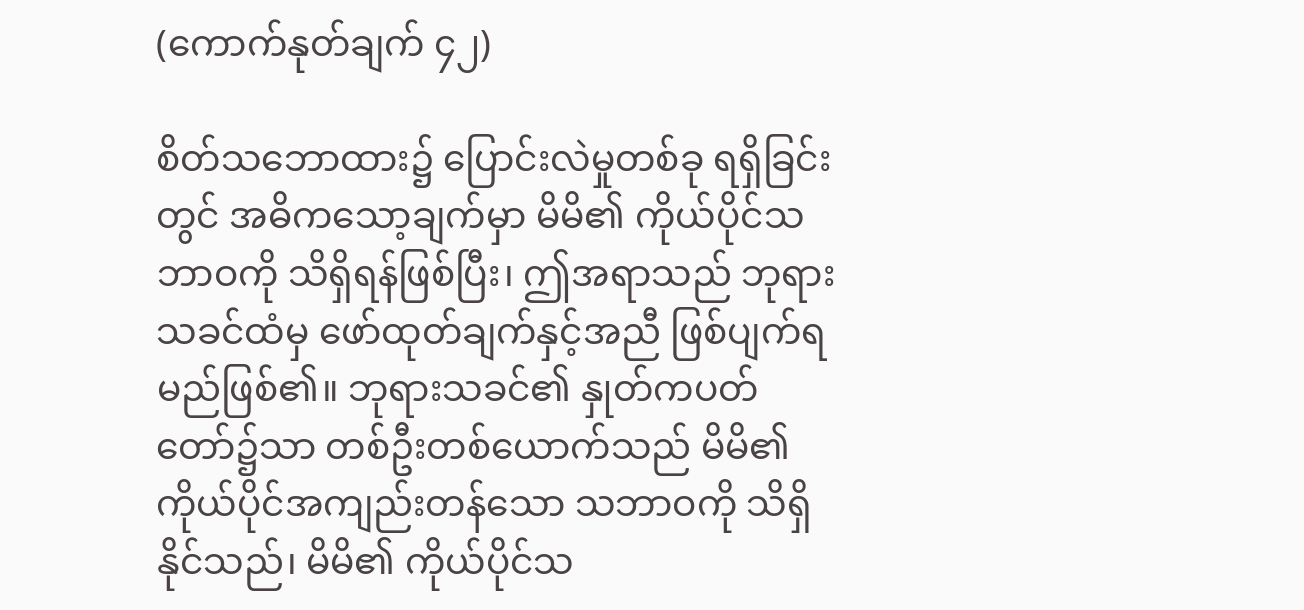(ကောက်နုတ်ချက် ၄၂)

စိတ်သဘောထား၌ ပြောင်းလဲမှုတစ်ခု ရရှိခြင်းတွင် အဓိကသော့ချက်မှာ မိမိ၏ ကိုယ်ပိုင်သဘာဝကို သိရှိရန်ဖြစ်ပြီး၊ ဤအရာသည် ဘုရားသခင်ထံမှ ဖော်ထုတ်ချက်နှင့်အညီ ဖြစ်ပျက်ရမည်ဖြစ်၏။ ဘုရားသခင်၏ နှုတ်ကပတ်တော်၌သာ တစ်ဦးတစ်ယောက်သည် မိမိ၏ ကိုယ်ပိုင်အကျည်းတန်သော သဘာဝကို သိရှိနိုင်သည်၊ မိမိ၏ ကိုယ်ပိုင်သ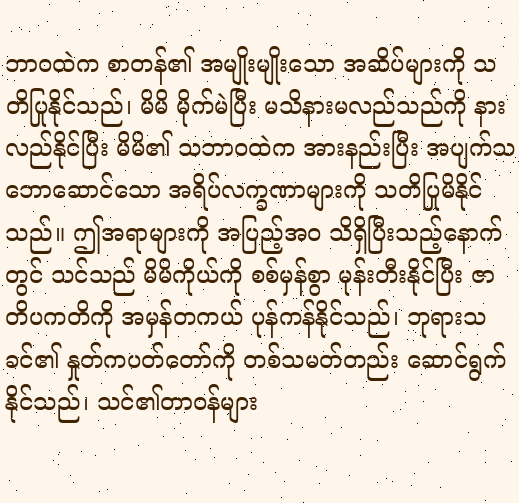ဘာဝထဲက စာတန်၏ အမျိုးမျိုးသော အဆိပ်များကို သတိပြုနိုင်သည်၊ မိမိ မိုက်မဲပြီး မသိနားမလည်သည်ကို နားလည်နိုင်ပြီး မိမိ၏ သဘာဝထဲက အားနည်းပြီး အပျက်သဘောဆောင်သော အရိပ်လက္ခဏာများကို သတိပြုမိနိုင်သည်။ ဤအရာများကို အပြည့်အဝ သိရှိပြီးသည့်နောက်တွင် သင်သည် မိမိကိုယ်ကို စစ်မှန်စွာ မုန်းတီးနိုင်ပြီး ဇာတိပကတိကို အမှန်တကယ် ပုန်ကန်နိုင်သည်၊ ဘုရားသခင်၏ နှုတ်ကပတ်တော်ကို တစ်သမတ်တည်း ဆောင်ရွက်နိုင်သည်၊ သင်၏တာဝန်များ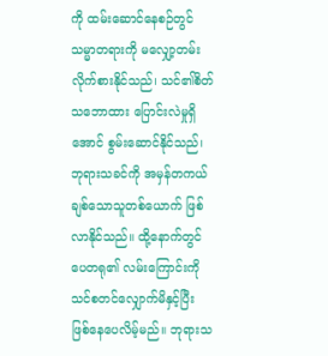ကို ထမ်းဆောင်နေစဉ်တွင် သမ္မာတရားကို မလျှော့တမ်းလိုက်စားနိုင်သည်၊ သင်၏စိတ်သဘောထား ပြောင်းလဲမှုရှိအောင် စွမ်းဆောင်နိုင်သည်၊ ဘုရားသခင်ကို အမှန်တကယ် ချစ်သောသူတစ်ယောက် ဖြစ်လာနိုင်သည်။ ထို့နောက်တွင် ပေတရု၏ လမ်းကြောင်းကို သင်စတင်လျှောက်မိနှင့်ပြီး ဖြစ်နေပေလိမ့်မည်။ ဘုရားသ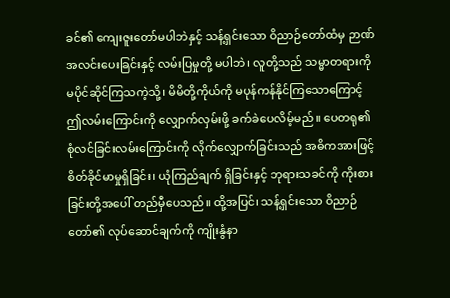ခင်၏ ကျေးဇူးတော်မပါဘဲနှင့် သန့်ရှင်းသော ဝိညာဉ်တော်ထံမှ ဉာဏ်အလင်းပေးခြင်းနှင့် လမ်းပြမှုတို့ မပါဘဲ၊ လူတို့သည် သမ္မာတရားကို မပိုင်ဆိုင်ကြသကဲ့သို့၊ မိမိတို့ကိုယ်ကို မပုန်ကန်နိုင်ကြသောကြောင့် ဤလမ်းကြောင်းကို လျှောက်လှမ်းဖို့ ခက်ခဲပေလိမ့်မည်။ ပေတရု၏ စုံလင်ခြင်းလမ်းကြောင်းကို လိုက်လျှောက်ခြင်းသည် အဓိကအားဖြင့် စိတ်ခိုင်မာမှုရှိခြင်း၊ ယုံကြည်ချက် ရှိခြင်းနှင့် ဘုရားသခင်ကို ကိုးစားခြင်းတို့အပေါ် တည်မှီပေသည်။ ထို့အပြင်၊ သန့်ရှင်းသော ဝိညာဉ်တော်၏ လုပ်ဆောင်ချက်ကို ကျိုးနွံနာ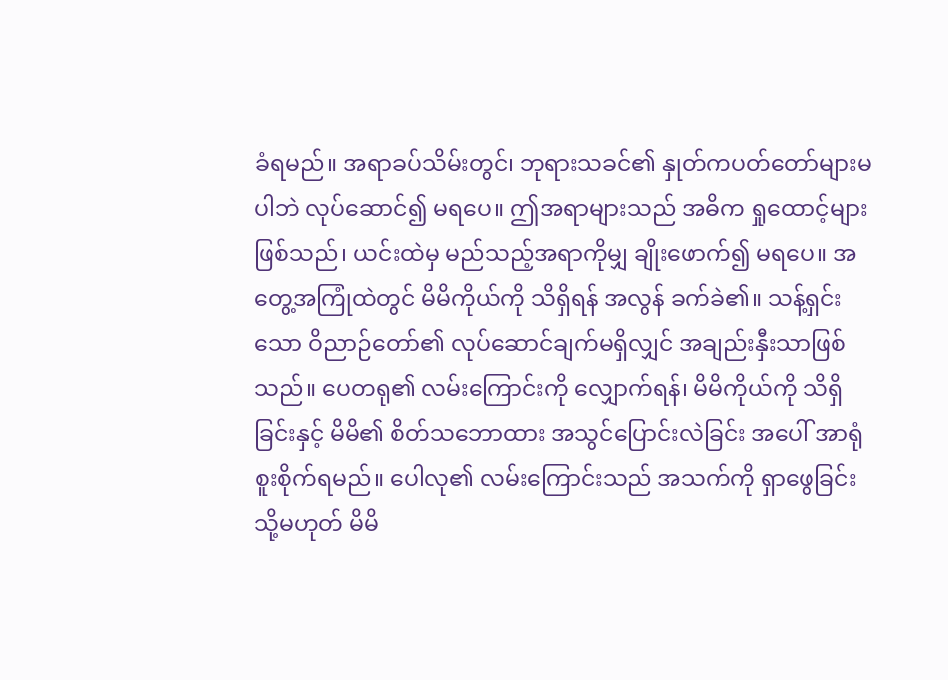ခံရမည်။ အရာခပ်သိမ်းတွင်၊ ဘုရားသခင်၏ နှုတ်ကပတ်တော်များမပါဘဲ လုပ်ဆောင်၍ မရပေ။ ဤအရာများသည် အဓိက ရှုထောင့်များဖြစ်သည်၊ ယင်းထဲမှ မည်သည့်အရာကိုမျှ ချိုးဖောက်၍ မရပေ။ အတွေ့အကြုံထဲတွင် မိမိကိုယ်ကို သိရှိရန် အလွန် ခက်ခဲ၏။ သန့်ရှင်းသော ဝိညာဉ်တော်၏ လုပ်ဆောင်ချက်မရှိလျှင် အချည်းနှီးသာဖြစ်သည်။ ပေတရု၏ လမ်းကြောင်းကို လျှောက်ရန်၊ မိမိကိုယ်ကို သိရှိခြင်းနှင့် မိမိ၏ စိတ်သဘောထား အသွင်ပြောင်းလဲခြင်း အပေါ် အာရုံစူးစိုက်ရမည်။ ပေါလု၏ လမ်းကြောင်းသည် အသက်ကို ရှာဖွေခြင်း သို့မဟုတ် မိမိ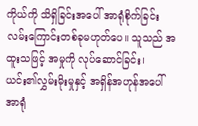ကိုယ်ကို သိရှိခြင်းအပေါ် အာရုံစိုက်ခြင်း လမ်းကြောင်းတစ်ခုမဟုတ်ပေ။ သူသည် အထူးသဖြင့် အမှုကို လုပ်ဆောင်ခြင်း၊ ယင်း၏လွှမ်းမိုးမှုနှင့် အရှိန်အဟုန်အပေါ် အာရုံ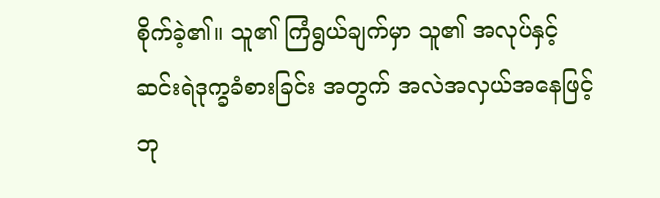စိုက်ခဲ့၏။ သူ၏ ကြံရွယ်ချက်မှာ သူ၏ အလုပ်နှင့် ဆင်းရဲဒုက္ခခံစားခြင်း အတွက် အလဲအလှယ်အနေဖြင့် ဘု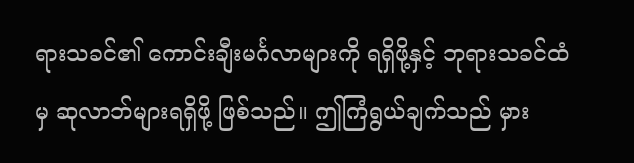ရားသခင်၏ ကောင်းချီးမင်္ဂလာများကို ရရှိဖို့နှင့် ဘုရားသခင်ထံမှ ဆုလာဘ်များရရှိဖို့ ဖြစ်သည်။ ဤကြံရွယ်ချက်သည် မှား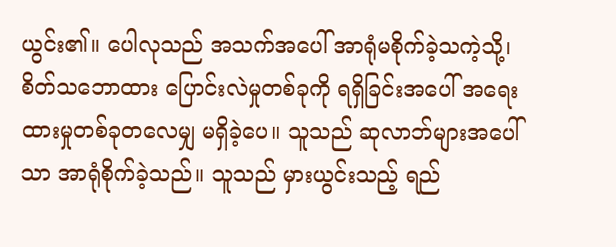ယွင်း၏။ ပေါလုသည် အသက်အပေါ် အာရုံမစိုက်ခဲ့သကဲ့သို့၊ စိတ်သဘောထား ပြောင်းလဲမှုတစ်ခုကို ရရှိခြင်းအပေါ် အရေးထားမှုတစ်ခုတလေမျှ မရှိခဲ့ပေ။ သူသည် ဆုလာဘ်များအပေါ်သာ အာရုံစိုက်ခဲ့သည်။ သူသည် မှားယွင်းသည့် ရည်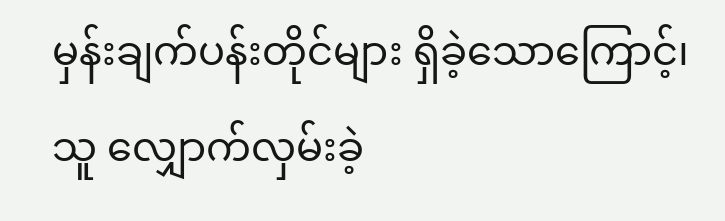မှန်းချက်ပန်းတိုင်များ ရှိခဲ့သောကြောင့်၊ သူ လျှောက်လှမ်းခဲ့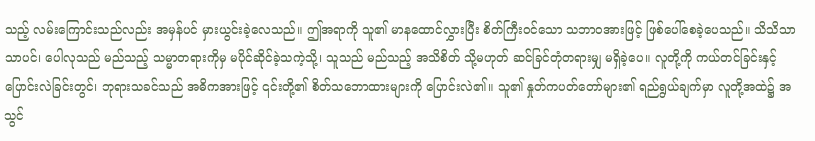သည့် လမ်းကြောင်းသည်လည်း အမှန်ပင် မှားယွင်းခဲ့လေသည်။ ဤအရာကို သူ၏ မာနထောင်လွှားပြီး စိတ်ကြီးဝင်သော သဘာဝအားဖြင့် ဖြစ်ပေါ်စေခဲ့ပေသည်။ သိသိသာသာပင်၊ ပေါလုသည် မည်သည့် သမ္မာတရားကိုမှ မပိုင်ဆိုင်ခဲ့သကဲ့သို့၊ သူသည် မည်သည့် အသိစိတ် သို့မဟုတ် ဆင်ခြင်တုံတရားမျှ မရှိခဲ့ပေ။ လူတို့ကို ကယ်တင်ခြင်းနှင့် ပြောင်းလဲခြင်းတွင်၊ ဘုရားသခင်သည် အဓိကအားဖြင့် ၎င်းတို့၏ စိတ်သဘောထားများကို ပြောင်းလဲ၏။ သူ၏ နှုတ်ကပတ်တော်များ၏ ရည်ရွယ်ချက်မှာ လူတို့အထဲ၌ အသွင်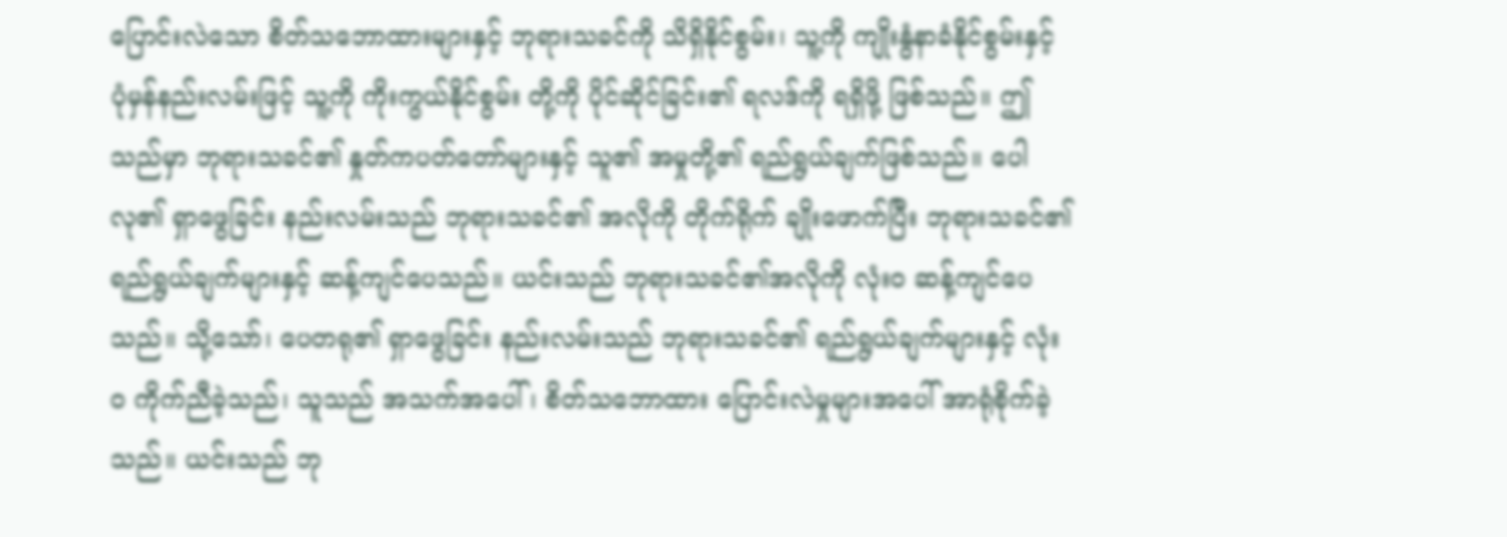ပြောင်းလဲသော စိတ်သဘောထားများနှင့် ဘုရားသခင်ကို သိရှိနိုင်စွမ်း၊ သူ့ကို ကျိုးနွံနာခံနိုင်စွမ်းနှင့် ပုံမှန်နည်းလမ်းဖြင့် သူ့ကို ကိုးကွယ်နိုင်စွမ်း တို့ကို ပိုင်ဆိုင်ခြင်း၏ ရလဒ်ကို ရရှိဖို့ ဖြစ်သည်။ ဤသည်မှာ ဘုရားသခင်၏ နှုတ်ကပတ်တော်များနှင့် သူ၏ အမှုတို့၏ ရည်ရွယ်ချက်ဖြစ်သည်။ ပေါလု၏ ရှာဖွေခြင်း နည်းလမ်းသည် ဘုရားသခင်၏ အလိုကို တိုက်ရိုက် ချိုးဖောက်ပြီး ဘုရားသခင်၏ ရည်ရွယ်ချက်များနှင့် ဆန့်ကျင်ပေသည်။ ယင်းသည် ဘုရားသခင်၏အလိုကို လုံးဝ ဆန့်ကျင်ပေသည်။ သို့သော်၊ ပေတရု၏ ရှာဖွေခြင်း နည်းလမ်းသည် ဘုရားသခင်၏ ရည်ရွယ်ချက်များနှင့် လုံးဝ ကိုက်ညီခဲ့သည်၊ သူသည် အသက်အပေါ်၊ စိတ်သဘောထား ပြောင်းလဲမှုများအပေါ် အာရုံစိုက်ခဲ့သည်။ ယင်းသည် ဘု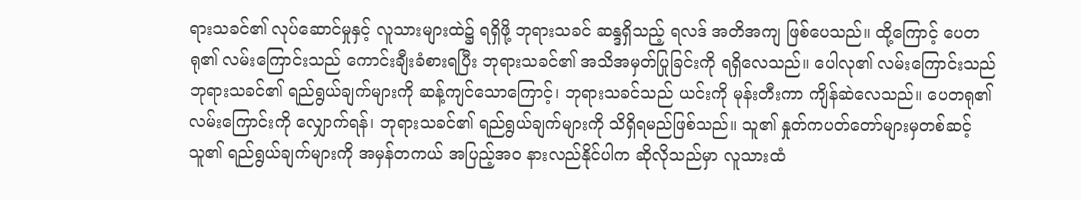ရားသခင်၏ လုပ်ဆောင်မှုနှင့် လူသားများထဲ၌ ရရှိဖို့ ဘုရားသခင် ဆန္ဒရှိသည့် ရလဒ် အတိအကျ ဖြစ်ပေသည်။ ထို့ကြောင့် ပေတရု၏ လမ်းကြောင်းသည် ကောင်းချီးခံစားရပြီး ဘုရားသခင်၏ အသိအမှတ်ပြုခြင်းကို ရရှိလေသည်။ ပေါလု၏ လမ်းကြောင်းသည် ဘုရားသခင်၏ ရည်ရွယ်ချက်များကို ဆန့်ကျင်သောကြောင့်၊ ဘုရားသခင်သည် ယင်းကို မုန်းတီးကာ ကျိန်ဆဲလေသည်။ ပေတရု၏ လမ်းကြောင်းကို လျှောက်ရန်၊ ဘုရားသခင်၏ ရည်ရွယ်ချက်များကို သိရှိရမည်ဖြစ်သည်။ သူ၏ နှုတ်ကပတ်တော်များမှတစ်ဆင့် သူ၏ ရည်ရွယ်ချက်များကို အမှန်တကယ် အပြည့်အဝ နားလည်နိုင်ပါက ဆိုလိုသည်မှာ လူသားထံ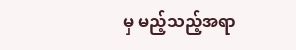မှ မည့်သည့်အရာ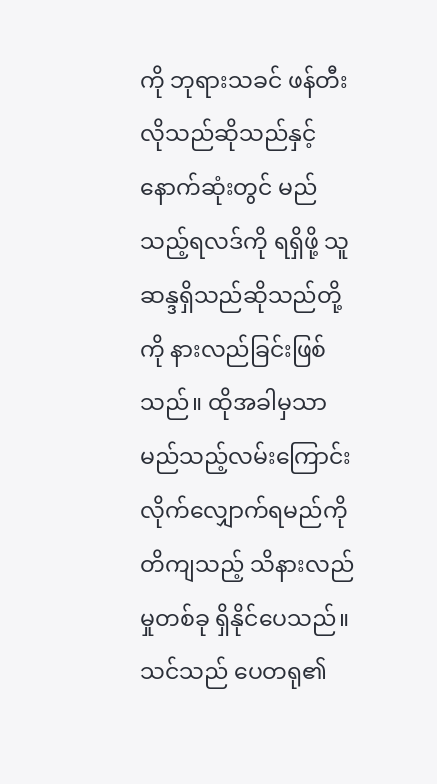ကို ဘုရားသခင် ဖန်တီးလိုသည်ဆိုသည်နှင့် နောက်ဆုံးတွင် မည်သည့်ရလဒ်ကို ရရှိဖို့ သူ ဆန္ဒရှိသည်ဆိုသည်တို့ကို နားလည်ခြင်းဖြစ်သည်။ ထိုအခါမှသာ မည်သည့်လမ်းကြောင်း လိုက်လျှောက်ရမည်ကို တိကျသည့် သိနားလည်မှုတစ်ခု ရှိနိုင်ပေသည်။ သင်သည် ပေတရု၏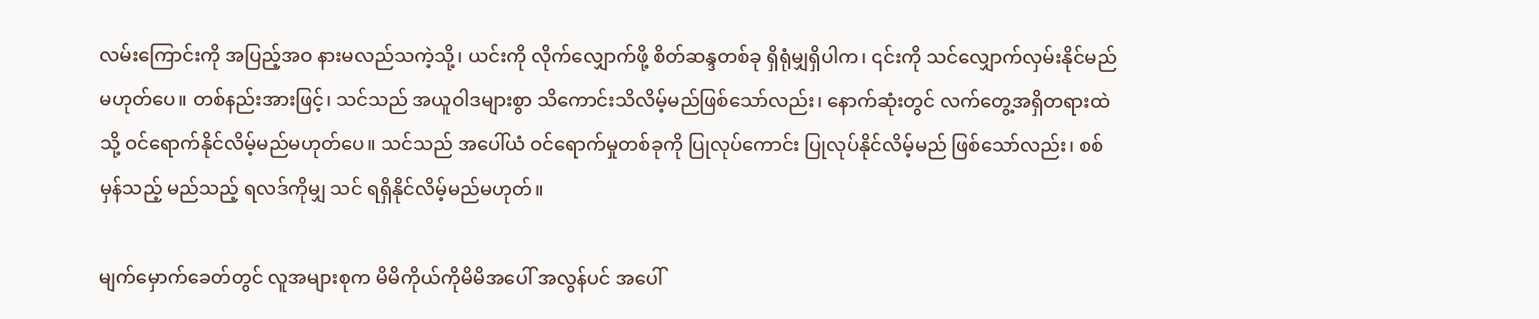လမ်းကြောင်းကို အပြည့်အဝ နားမလည်သကဲ့သို့၊ ယင်းကို လိုက်လျှောက်ဖို့ စိတ်ဆန္ဒတစ်ခု ရှိရုံမျှရှိပါက၊ ၎င်းကို သင်လျှောက်လှမ်းနိုင်မည်မဟုတ်ပေ။ တစ်နည်းအားဖြင့်၊ သင်သည် အယူဝါဒများစွာ သိကောင်းသိလိမ့်မည်ဖြစ်သော်လည်း၊ နောက်ဆုံးတွင် လက်တွေ့အရှိတရားထဲသို့ ဝင်ရောက်နိုင်လိမ့်မည်မဟုတ်ပေ။ သင်သည် အပေါ်ယံ ဝင်ရောက်မှုတစ်ခုကို ပြုလုပ်ကောင်း ပြုလုပ်နိုင်လိမ့်မည် ဖြစ်သော်လည်း၊ စစ်မှန်သည့် မည်သည့် ရလဒ်ကိုမျှ သင် ရရှိနိုင်လိမ့်မည်မဟုတ်။

မျက်မှောက်ခေတ်တွင် လူအများစုက မိမိကိုယ်ကိုမိမိအပေါ် အလွန်ပင် အပေါ်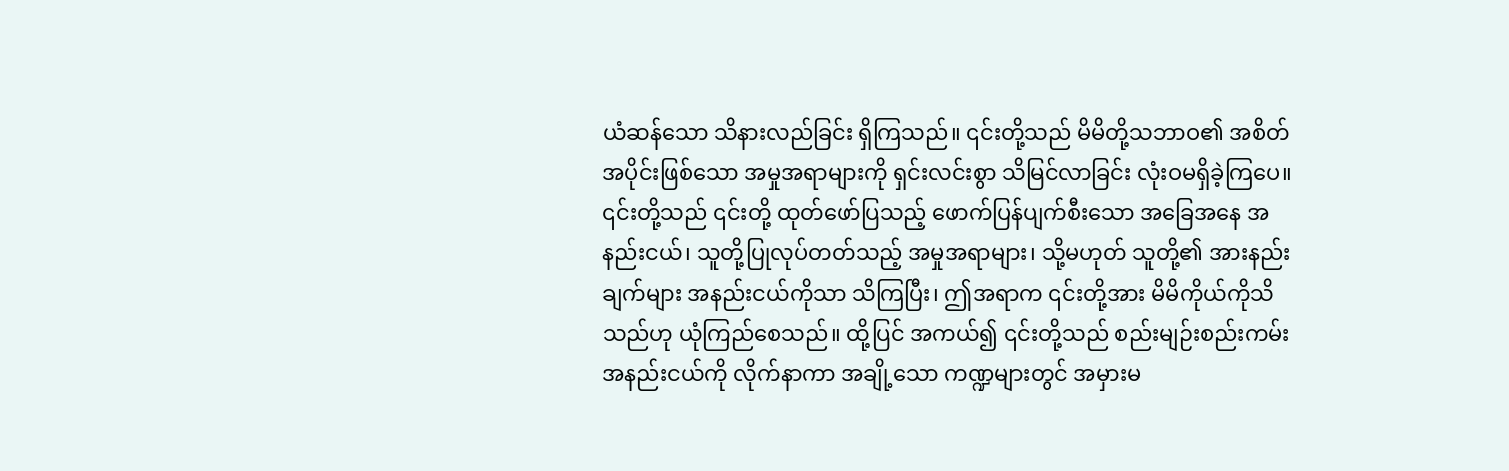ယံဆန်သော သိနားလည်ခြင်း ရှိကြသည်။ ၎င်းတို့သည် မိမိတို့သဘာဝ၏ အစိတ်အပိုင်းဖြစ်သော အမှုအရာများကို ရှင်းလင်းစွာ သိမြင်လာခြင်း လုံးဝမရှိခဲ့ကြပေ။ ၎င်းတို့သည် ၎င်းတို့ ထုတ်ဖော်ပြသည့် ဖောက်ပြန်ပျက်စီးသော အခြေအနေ အနည်းငယ်၊ သူတို့ပြုလုပ်တတ်သည့် အမှုအရာများ၊ သို့မဟုတ် သူတို့၏ အားနည်းချက်များ အနည်းငယ်ကိုသာ သိကြပြီး၊ ဤအရာက ၎င်းတို့အား မိမိကိုယ်ကိုသိသည်ဟု ယုံကြည်စေသည်။ ထို့ပြင် အကယ်၍ ၎င်းတို့သည် စည်းမျဉ်းစည်းကမ်းအနည်းငယ်ကို လိုက်နာကာ အချို့သော ကဏ္ဍများတွင် အမှားမ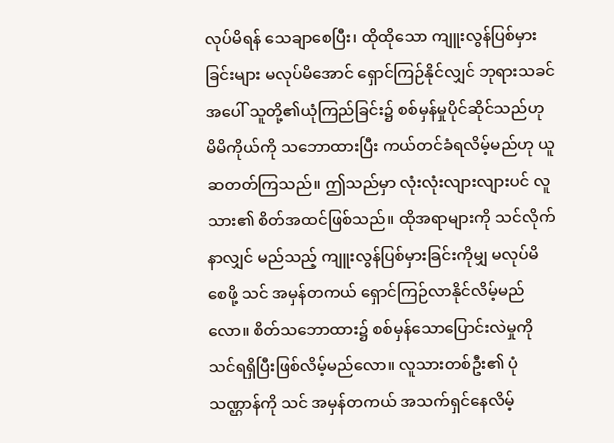လုပ်မိရန် သေချာစေပြီး၊ ထိုထိုသော ကျူးလွန်ပြစ်မှားခြင်းများ မလုပ်မိအောင် ရှောင်ကြဉ်နိုင်လျှင် ဘုရားသခင်အပေါ် သူတို့၏ယုံကြည်ခြင်း၌ စစ်မှန်မှုပိုင်ဆိုင်သည်ဟု မိမိကိုယ်ကို သဘောထားပြီး ကယ်တင်ခံရလိမ့်မည်ဟု ယူဆတတ်ကြသည်။ ဤသည်မှာ လုံးလုံးလျားလျားပင် လူသား၏ စိတ်အထင်ဖြစ်သည်။ ထိုအရာများကို သင်လိုက်နာလျှင် မည်သည့် ကျူးလွန်ပြစ်မှားခြင်းကိုမျှ မလုပ်မိစေဖို့ သင် အမှန်တကယ် ရှောင်ကြဉ်လာနိုင်လိမ့်မည်လော။ စိတ်သဘောထား၌ စစ်မှန်သောပြောင်းလဲမှုကို သင်ရရှိပြီးဖြစ်လိမ့်မည်လော။ လူသားတစ်ဦး၏ ပုံသဏ္ဌာန်ကို သင် အမှန်တကယ် အသက်ရှင်နေလိမ့်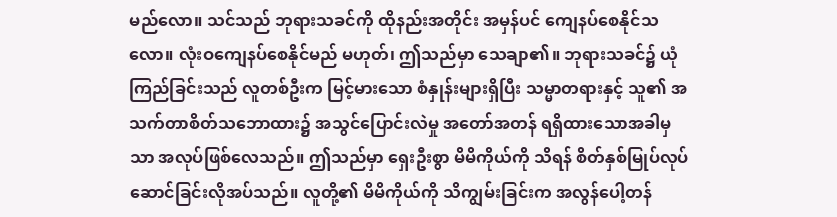မည်လော။ သင်သည် ဘုရားသခင်ကို ထိုနည်းအတိုင်း အမှန်ပင် ကျေနပ်စေနိုင်သလော။ လုံးဝကျေနပ်စေနိုင်မည် မဟုတ်၊ ဤသည်မှာ သေချာ၏။ ဘုရားသခင်၌ ယုံကြည်ခြင်းသည် လူတစ်ဦးက မြင့်မားသော စံနှုန်းများရှိပြီး သမ္မာတရားနှင့် သူ၏ အသက်တာစိတ်သဘောထား၌ အသွင်ပြောင်းလဲမှု အတော်အတန် ရရှိထားသောအခါမှသာ အလုပ်ဖြစ်လေသည်။ ဤသည်မှာ ရှေးဦးစွာ မိမိကိုယ်ကို သိရန် စိတ်နှစ်မြုပ်လုပ်ဆောင်ခြင်းလိုအပ်သည်။ လူတို့၏ မိမိကိုယ်ကို သိကျွမ်းခြင်းက အလွန်ပေါ့တန်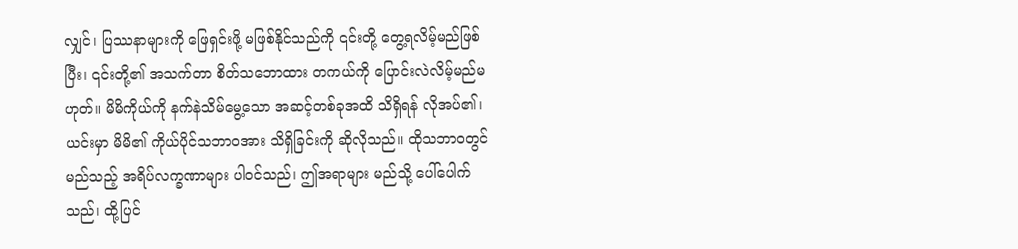လျှင်၊ ပြဿနာများကို ဖြေရှင်းဖို့ မဖြစ်နိုင်သည်ကို ၎င်းတို့ တွေ့ရလိမ့်မည်ဖြစ်ပြီး၊ ၎င်းတို့၏ အသက်တာ စိတ်သဘောထား တကယ်ကို ပြောင်းလဲလိမ့်မည်မဟုတ်။ မိမိကိုယ်ကို နက်နဲသိမ်မွေ့သော အဆင့်တစ်ခုအထိ သိရှိရန် လိုအပ်၏၊ ယင်းမှာ မိမိ၏ ကိုယ်ပိုင်သဘာဝအား သိရှိခြင်းကို ဆိုလိုသည်။ ထိုသဘာဝတွင် မည်သည့် အရိပ်လက္ခဏာများ ပါဝင်သည်၊ ဤအရာများ မည်သို့ ပေါ်ပေါက်သည်၊ ထို့ပြင်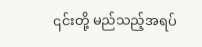၎င်းတို့ မည်သည့်အရပ်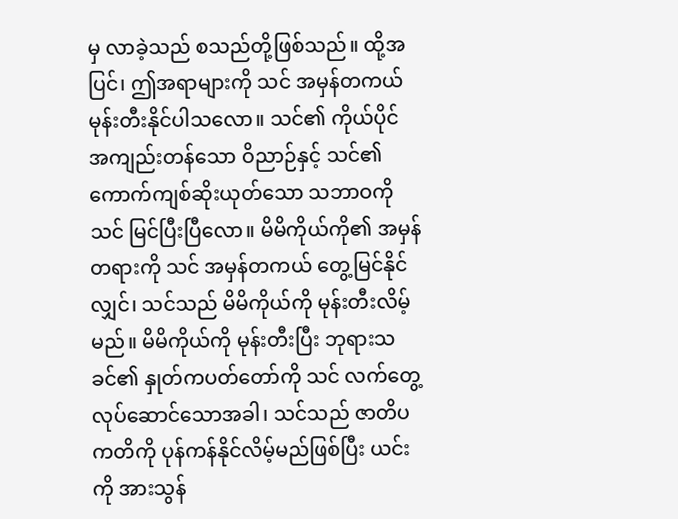မှ လာခဲ့သည် စသည်တို့ဖြစ်သည်။ ထို့အပြင်၊ ဤအရာများကို သင် အမှန်တကယ် မုန်းတီးနိုင်ပါသလော။ သင်၏ ကိုယ်ပိုင် အကျည်းတန်သော ဝိညာဉ်နှင့် သင်၏ ကောက်ကျစ်ဆိုးယုတ်သော သဘာဝကို သင် မြင်ပြီးပြီလော။ မိမိကိုယ်ကို၏ အမှန်တရားကို သင် အမှန်တကယ် တွေ့မြင်နိုင်လျှင်၊ သင်သည် မိမိကိုယ်ကို မုန်းတီးလိမ့်မည်။ မိမိကိုယ်ကို မုန်းတီးပြီး ဘုရားသခင်၏ နှုတ်ကပတ်တော်ကို သင် လက်တွေ့လုပ်ဆောင်သောအခါ၊ သင်သည် ဇာတိပကတိကို ပုန်ကန်နိုင်လိမ့်မည်ဖြစ်ပြီး ယင်းကို အားသွန်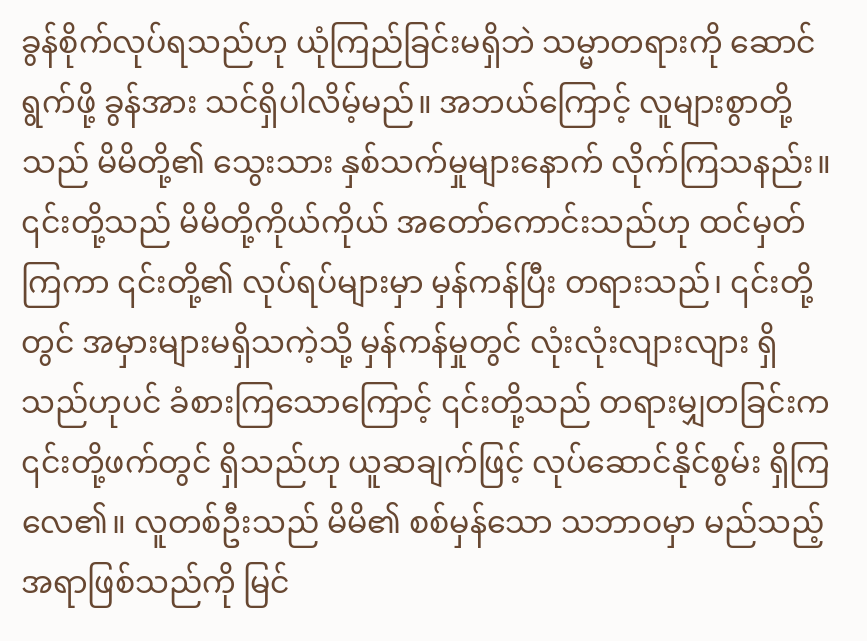ခွန်စိုက်လုပ်ရသည်ဟု ယုံကြည်ခြင်းမရှိဘဲ သမ္မာတရားကို ဆောင်ရွက်ဖို့ ခွန်အား သင်ရှိပါလိမ့်မည်။ အဘယ်ကြောင့် လူများစွာတို့သည် မိမိတို့၏ သွေးသား နှစ်သက်မှုများနောက် လိုက်ကြသနည်း။ ၎င်းတို့သည် မိမိတို့ကိုယ်ကိုယ် အတော်ကောင်းသည်ဟု ထင်မှတ်ကြကာ ၎င်းတို့၏ လုပ်ရပ်များမှာ မှန်ကန်ပြီး တရားသည်၊ ၎င်းတို့တွင် အမှားများမရှိသကဲ့သို့ မှန်ကန်မှုတွင် လုံးလုံးလျားလျား ရှိသည်ဟုပင် ခံစားကြသောကြောင့် ၎င်းတို့သည် တရားမျှတခြင်းက ၎င်းတို့ဖက်တွင် ရှိသည်ဟု ယူဆချက်ဖြင့် လုပ်ဆောင်နိုင်စွမ်း ရှိကြလေ၏။ လူတစ်ဦးသည် မိမိ၏ စစ်မှန်သော သဘာဝမှာ မည်သည့်အရာဖြစ်သည်ကို မြင်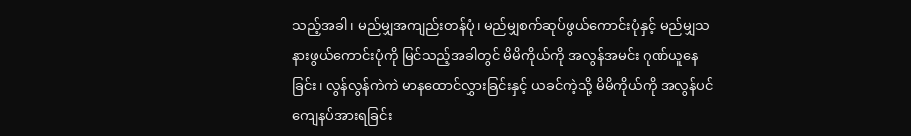သည့်အခါ၊ မည်မျှအကျည်းတန်ပုံ၊ မည်မျှစက်ဆုပ်ဖွယ်ကောင်းပုံနှင့် မည်မျှသနားဖွယ်ကောင်းပုံကို မြင်သည့်အခါတွင် မိမိကိုယ်ကို အလွန်အမင်း ဂုဏ်ယူနေခြင်း၊ လွန်လွန်ကဲကဲ မာနထောင်လွှားခြင်းနှင့် ယခင်ကဲ့သို့ မိမိကိုယ်ကို အလွန်ပင် ကျေနပ်အားရခြင်း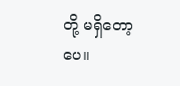တို့ မရှိတော့ပေ။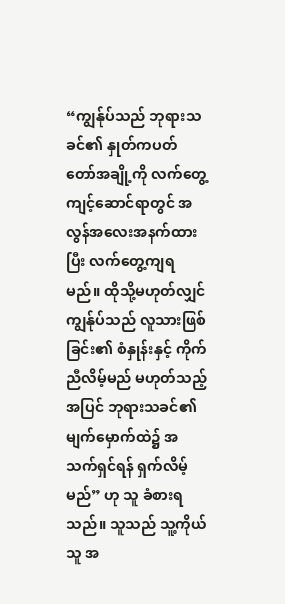“ကျွန်ုပ်သည် ဘုရားသခင်၏ နှုတ်ကပတ်တော်အချို့ကို လက်တွေ့ကျင့်ဆောင်ရာတွင် အလွန်အလေးအနက်ထားပြီး လက်တွေ့ကျရမည်။ ထိုသို့မဟုတ်လျှင် ကျွန်ုပ်သည် လူသားဖြစ်ခြင်း၏ စံနှုန်းနှင့် ကိုက်ညီလိမ့်မည် မဟုတ်သည့်အပြင် ဘုရားသခင်၏ မျက်မှောက်ထဲ၌ အသက်ရှင်ရန် ရှက်လိမ့်မည်” ဟု သူ ခံစားရသည်။ သူသည် သူ့ကိုယ်သူ အ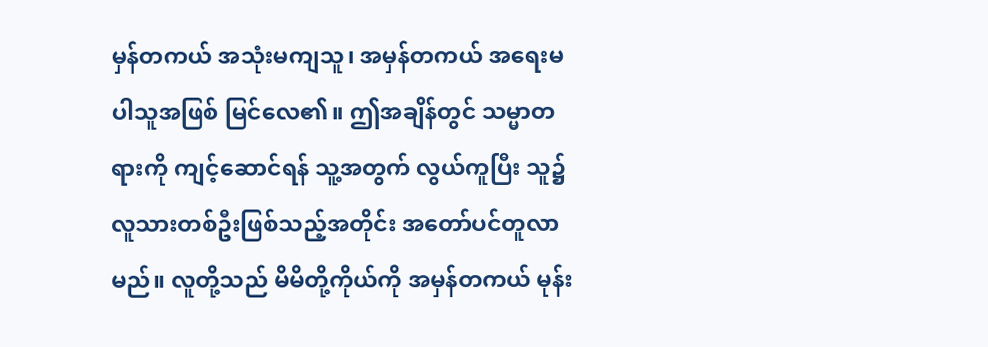မှန်တကယ် အသုံးမကျသူ၊ အမှန်တကယ် အရေးမပါသူအဖြစ် မြင်လေ၏။ ဤအချိန်တွင် သမ္မာတရားကို ကျင့်ဆောင်ရန် သူ့အတွက် လွယ်ကူပြီး သူ၌ လူသားတစ်ဦးဖြစ်သည့်အတိုင်း အတော်ပင်တူလာမည်။ လူတို့သည် မိမိတို့ကိုယ်ကို အမှန်တကယ် မုန်း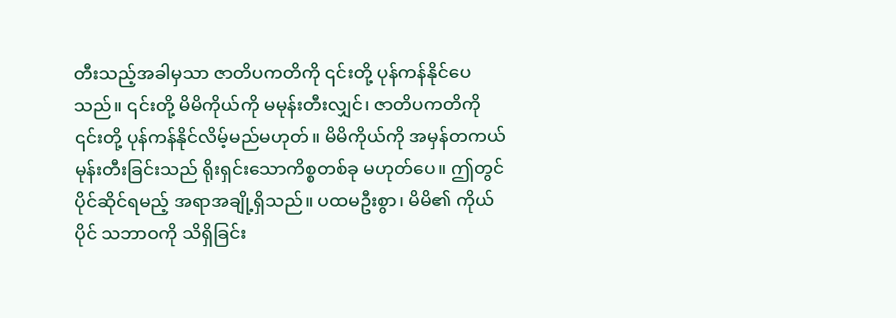တီးသည့်အခါမှသာ ဇာတိပကတိကို ၎င်းတို့ ပုန်ကန်နိုင်ပေသည်။ ၎င်းတို့ မိမိကိုယ်ကို မမုန်းတီးလျှင်၊ ဇာတိပကတိကို ၎င်းတို့ ပုန်ကန်နိုင်လိမ့်မည်မဟုတ်။ မိမိကိုယ်ကို အမှန်တကယ် မုန်းတီးခြင်းသည် ရိုးရှင်းသောကိစ္စတစ်ခု မဟုတ်ပေ။ ဤတွင် ပိုင်ဆိုင်ရမည့် အရာအချို့ရှိသည်။ ပထမဦးစွာ၊ မိမိ၏ ကိုယ်ပိုင် သဘာဝကို သိရှိခြင်း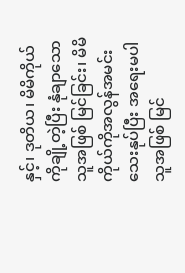နှင့်၊ ဒုတိယ၊ မိမိကိုယ်ကိုချို့တဲ့ပြီး နုံချာသောသူအဖြစ် မြင်ခြင်း၊ မိမိကိုယ်ကိုအလွန်အမင်း သေးနုပ်ပြီး အရေးမပါသူအဖြစ် မြင်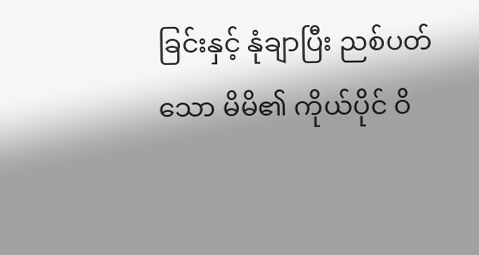ခြင်းနှင့် နုံချာပြီး ညစ်ပတ်သော မိမိ၏ ကိုယ်ပိုင် ဝိ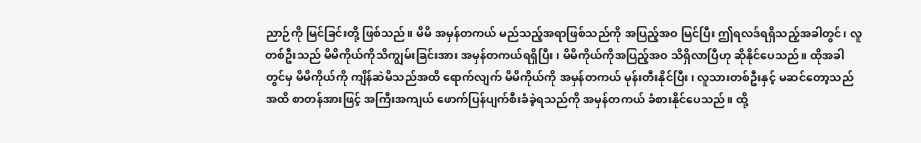ညာဉ်ကို မြင်ခြင်းတို့ ဖြစ်သည်။ မိမိ အမှန်တကယ် မည်သည့်အရာဖြစ်သည်ကို အပြည့်အဝ မြင်ပြီး ဤရလဒ်ရရှိသည့်အခါတွင်၊ လူတစ်ဦးသည် မိမိကိုယ်ကိုသိကျွမ်းခြင်းအား အမှန်တကယ်ရရှိပြီး၊ မိမိကိုယ်ကိုအပြည့်အဝ သိရှိလာပြီဟု ဆိုနိုင်ပေသည်။ ထိုအခါတွင်မှ မိမိကိုယ်ကို ကျိန်ဆဲမိသည်အထိ ရောက်လျက် မိမိကိုယ်ကို အမှန်တကယ် မုန်းတီးနိုင်ပြီး၊ လူသားတစ်ဦးနှင့် မဆင်တော့သည်အထိ စာတန်အားဖြင့် အကြီးအကျယ် ဖောက်ပြန်ပျက်စီးခံခဲ့ရသည်ကို အမှန်တကယ် ခံစားနိုင်ပေသည်။ ထို့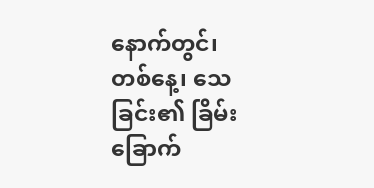နောက်တွင်၊ တစ်နေ့၊ သေခြင်း၏ ခြိမ်းခြောက်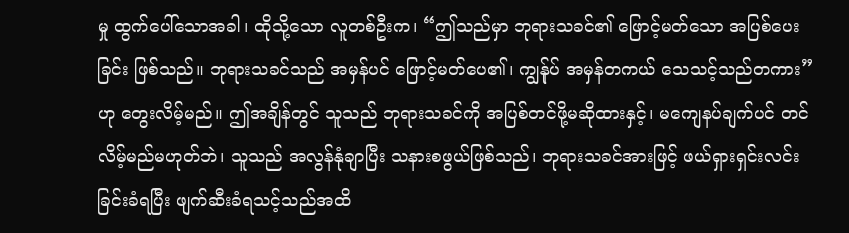မှု ထွက်ပေါ်သောအခါ၊ ထိုသို့သော လူတစ်ဦးက၊ “ဤသည်မှာ ဘုရားသခင်၏ ဖြောင့်မတ်သော အပြစ်ပေးခြင်း ဖြစ်သည်။ ဘုရားသခင်သည် အမှန်ပင် ဖြောင့်မတ်ပေ၏၊ ကျွန်ုပ် အမှန်တကယ် သေသင့်သည်တကား” ဟု တွေးလိမ့်မည်။ ဤအချိန်တွင် သူသည် ဘုရားသခင်ကို အပြစ်တင်ဖို့မဆိုထားနှင့်၊ မကျေနပ်ချက်ပင် တင်လိမ့်မည်မဟုတ်ဘဲ၊ သူသည် အလွန်နုံချာပြီး သနားစဖွယ်ဖြစ်သည်၊ ဘုရားသခင်အားဖြင့် ဖယ်ရှားရှင်းလင်းခြင်းခံရပြီး ဖျက်ဆီးခံရသင့်သည်အထိ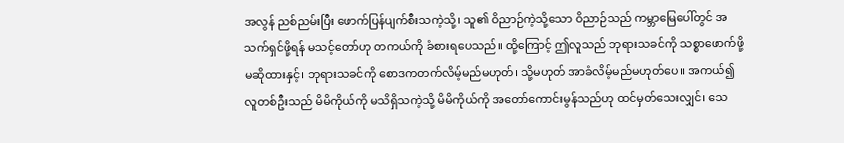အလွန် ညစ်ညမ်းပြီး ဖောက်ပြန်ပျက်စီးသကဲ့သို့၊ သူ၏ ဝိညာဉ်ကဲ့သို့သော ဝိညာဉ်သည် ကမ္ဘာမြေပေါ်တွင် အသက်ရှင်ဖို့ရန် မသင့်တော်ဟု တကယ်ကို ခံစားရပေသည်။ ထို့ကြောင့် ဤလူသည် ဘုရားသခင်ကို သစ္စာဖောက်ဖို့ မဆိုထားနှင့်၊ ဘုရားသခင်ကို စောဒကတက်လိမ့်မည်မဟုတ်၊ သို့မဟုတ် အာခံလိမ့်မည်မဟုတ်ပေ။ အကယ်၍ လူတစ်ဦးသည် မိမိကိုယ်ကို မသိရှိသကဲ့သို့ မိမိကိုယ်ကို အတော်ကောင်းမွန်သည်ဟု ထင်မှတ်သေးလျှင်၊ သေ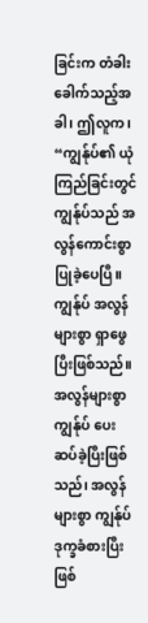ခြင်းက တံခါးခေါက်သည့်အခါ၊ ဤလူက၊ “ကျွန်ုပ်၏ ယုံကြည်ခြင်းတွင် ကျွန်ုပ်သည် အလွန်ကောင်းစွာ ပြုခဲ့ပေပြီ။ ကျွန်ုပ် အလွန်များစွာ ရှာဖွေပြီးဖြစ်သည်။ အလွန်များစွာ ကျွန်ုပ် ပေးဆပ်ခဲ့ပြီးဖြစ်သည်၊ အလွန်များစွာ ကျွန်ုပ် ဒုက္ခခံစားပြီးဖြစ်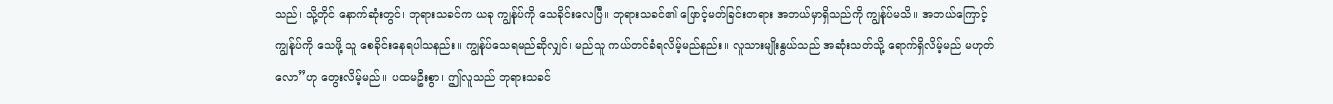သည်၊ သို့တိုင် နောက်ဆုံးတွင်၊ ဘုရားသခင်က ယခု ကျွန်ုပ်ကို သေခိုင်းလေပြီ။ ဘုရားသခင်၏ ဖြောင့်မတ်ခြင်းတရား အဘယ်မှာရှိသည်ကို ကျွန်ုပ်မသိ။ အဘယ်ကြောင့် ကျွန်ုပ်ကို သေဖို့ သူ စေခိုင်းနေရပါသနည်း။ ကျွန်ုပ်သေရမည်ဆိုလျှင်၊ မည်သူ ကယ်တင်ခံရလိမ့်မည်နည်း။ လူသားမျိုးနွယ်သည် အဆုံးသတ်သို့ ရောက်ရှိလိမ့်မည် မဟုတ်လော”ဟု တွေးလိမ့်မည်။ ပထမဦးစွာ၊ ဤလူသည် ဘုရားသခင်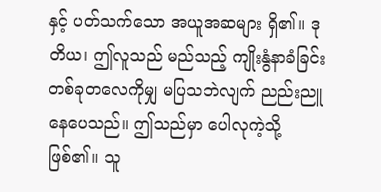နှင့် ပတ်သက်သော အယူအဆများ ရှိ၏။ ဒုတိယ၊ ဤလူသည် မည်သည့် ကျိုးနွံနာခံခြင်း တစ်ခုတလေကိုမျှ မပြသဘဲလျက် ညည်းညူနေပေသည်။ ဤသည်မှာ ပေါလုကဲ့သို့ ဖြစ်၏။ သူ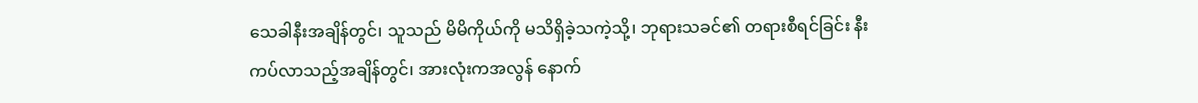သေခါနီးအချိန်တွင်၊ သူသည် မိမိကိုယ်ကို မသိရှိခဲ့သကဲ့သို့၊ ဘုရားသခင်၏ တရားစီရင်ခြင်း နီးကပ်လာသည့်အချိန်တွင်၊ အားလုံးကအလွန် နောက်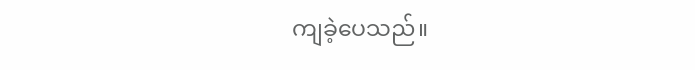ကျခဲ့ပေသည်။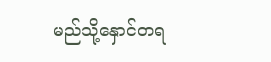မည်သို့နှောင်တရ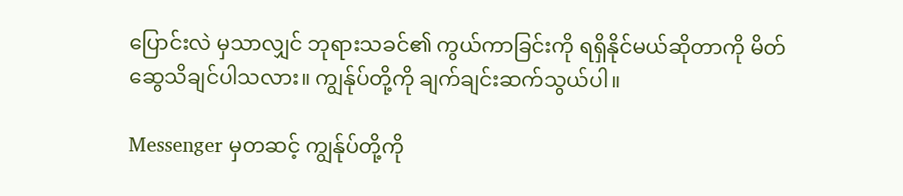ပြောင်းလဲ မှသာလျှင် ဘုရားသခင်၏ ကွယ်ကာခြင်းကို ရရှိနိုင်မယ်ဆိုတာကို မိတ်ဆွေသိချင်ပါသလား။ ကျွန်ုပ်တို့ကို ချက်ချင်းဆက်သွယ်ပါ။

Messenger မှတဆင့် ကျွန်ုပ်တို့ကို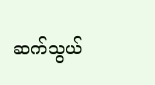ဆက်သွယ်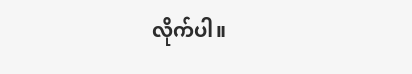လိုက်ပါ။